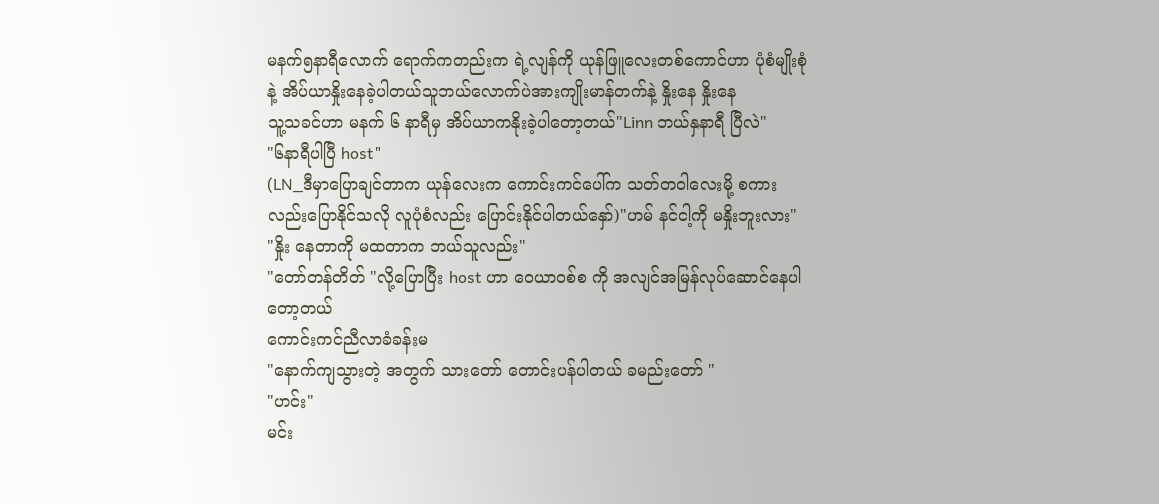မနက်၅နာရီလောက် ရောက်ကတည်းက ရဲ့လျန်ကို ယုန်ဖြူလေးတစ်ကောင်ဟာ ပုံစံမျိုးစုံနဲ့ အိပ်ယာနှိုးနေခဲ့ပါတယ်သူဘယ်လောက်ပဲအားကျိုးမာန်တက်နဲ့ နှိုးနေ နှိုးနေ
သူ့သခင်ဟာ မနက် ၆ နာရီမှ အိပ်ယာကနိုးခဲ့ပါတော့တယ်"Linn ဘယ်နှနာရီ ပြီလဲ"
"၆နာရီပါပြီ host"
(LN_ဒီမှာပြောချင်တာက ယုန်လေးက ကောင်းကင်ပေါ်က သတ်တဝါလေးမို့ စကားလည်းပြောနိုင်သလို လူပုံစံလည်း ပြောင်းနိုင်ပါတယ်နှော်)"ဟမ် နင်ငါ့ကို မနှိုးဘူးလား"
"နှိုး နေတာကို မထတာက ဘယ်သူလည်း"
"တော်တန်တိတ် "လို့ပြောပြီး host ဟာ ဝေယာဝစ်စ ကို အလျင်အမြန်လုပ်ဆောင်နေပါတော့တယ်
ကောင်းကင်ညီလာခံခန်းမ
"နောက်ကျသွားတဲ့ အတွက် သားတော် တောင်းပန်ပါတယ် ခမည်းတော် "
"ဟင်း"
မင်း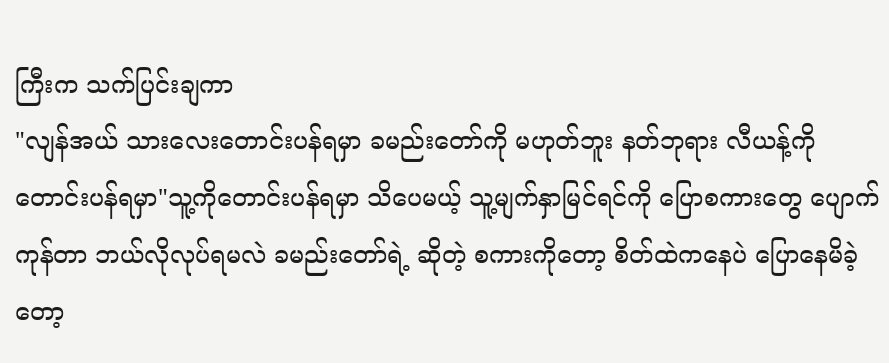ကြီးက သက်ပြင်းချကာ
"လျန်အယ် သားလေးတောင်းပန်ရမှာ ခမည်းတော်ကို မဟုတ်ဘူး နတ်ဘုရား လီယန့်ကို တောင်းပန်ရမှာ"သူ့ကိုတောင်းပန်ရမှာ သိပေမယ့် သူ့မျက်နှာမြင်ရင်ကို ပြောစကားတွေ ပျောက်ကုန်တာ ဘယ်လိုလုပ်ရမလဲ ခမည်းတော်ရဲ့ ဆိုတဲ့ စကားကိုတော့ စိတ်ထဲကနေပဲ ပြောနေမိခဲ့တော့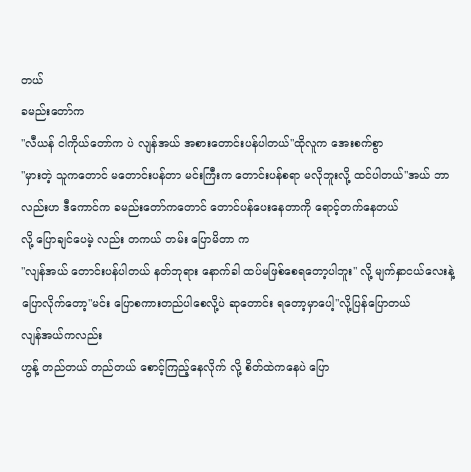တယ်
ခမည်းတော်က
"လီယန် ငါကိုယ်တော်က ပဲ လျန်အယ် အစားတောင်းပန်ပါတယ်"ထိုလူက အေးစက်စွာ
"မှားတဲ့ သူကတောင် မတောင်းပန်တာ မင်းကြီးက တောင်းပန်စရာ မလိုဘူးလို့ ထင်ပါတယ်"အယ် ဘာလည်းဟ ဒီကောင်က ခမည်းတော်ကတောင် တောင်ပန်ပေးနေတာကို ရောင့်တက်နေတယ်
လို့ ပြောချင်ပေမဲ့ လည်း တကယ် တမ်း ပြောမိတာ က
"လျန်အယ် တောင်းပန်ပါတယ် နတ်ဘုရား နောက်ခါ ထပ်မဖြစ်စေရတော့ပါဘူး" လို့ မျက်နှာငယ်လေးနဲ့ ပြောလိုက်တော့"မင်း ပြောစကားတည်ပါစေလို့ပဲ ဆုတောင်း ရတော့မှာပေါ့"လို့ပြန်ပြောတယ်
လျန်အယ်ကလည်း
ဟွန့် တည်တယ် တည်တယ် စောင့်ကြည့်နေလိုက် လို့ စိတ်ထဲကနေပဲ ပြော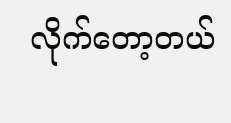လိုက်တော့တယ်